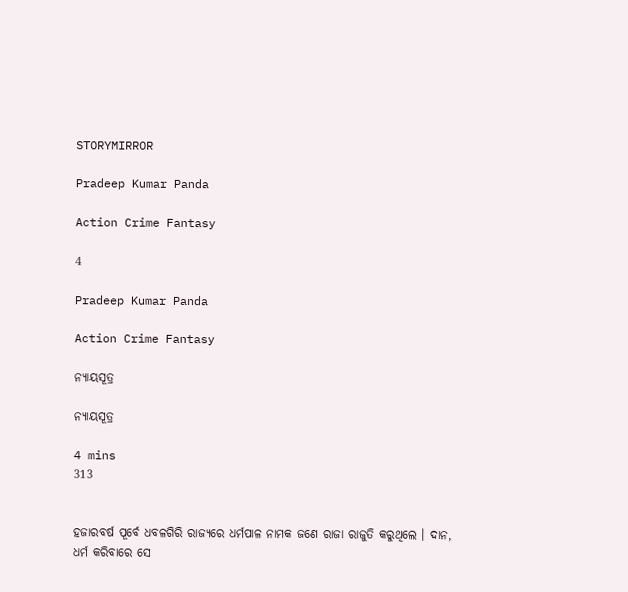STORYMIRROR

Pradeep Kumar Panda

Action Crime Fantasy

4

Pradeep Kumar Panda

Action Crime Fantasy

ନ୍ୟାୟସୂତ୍ର

ନ୍ୟାୟସୂତ୍ର

4 mins
313


ହଜାରବର୍ଷ ପୂର୍ବେ ଧବଳଗିରି ରାଜ୍ୟରେ ଧର୍ମପାଳ ନାମକ ଜଣେ ରାଜା ରାଜୁତି କରୁଥିଲେ । ଦାନ, ଧର୍ମ କରିବାରେ ସେ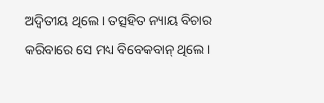ଅଦ୍ୱିତୀୟ ଥିଲେ । ତତ୍ସହିତ ନ୍ୟାୟ ବିଚାର କରିବାରେ ସେ ମଧ୍ୟ ବିବେକବାନ୍ ଥିଲେ ।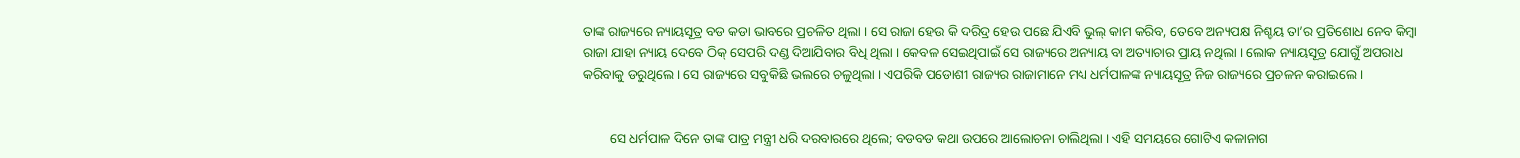ତାଙ୍କ ରାଜ୍ୟରେ ନ୍ୟାୟସୂତ୍ର ବଡ କଡା ଭାବରେ ପ୍ରଚଳିତ ଥିଲା । ସେ ରାଜା ହେଉ କି ଦରିଦ୍ର ହେଉ ପଛେ ଯିଏବି ଭୁଲ୍ କାମ କରିବ, ତେବେ ଅନ୍ୟପକ୍ଷ ନିଶ୍ଚୟ ତା’ର ପ୍ରତିଶୋଧ ନେବ କିମ୍ବା ରାଜା ଯାହା ନ୍ୟାୟ ଦେବେ ଠିକ୍ ସେପରି ଦଣ୍ଡ ଦିଆଯିବାର ବିଧି ଥିଲା । କେବଳ ସେଇଥିପାଇଁ ସେ ରାଜ୍ୟରେ ଅନ୍ୟାୟ ବା ଅତ୍ୟାଚାର ପ୍ରାୟ ନଥିଲା । ଲୋକ ନ୍ୟାୟସୂତ୍ର ଯୋଗୁଁ ଅପରାଧ କରିବାକୁ ଡରୁଥିଲେ । ସେ ରାଜ୍ୟରେ ସବୁକିଛି ଭଲରେ ଚଳୁଥିଲା । ଏପରିକି ପଡୋଶୀ ରାଜ୍ୟର ରାଜାମାନେ ମଧ୍ୟ ଧର୍ମପାଳଙ୍କ ନ୍ୟାୟସୂତ୍ର ନିଜ ରାଜ୍ୟରେ ପ୍ରଚଳନ କରାଇଲେ ।


        ସେ ଧର୍ମପାଳ ଦିନେ ତାଙ୍କ ପାତ୍ର ମନ୍ତ୍ରୀ ଧରି ଦରବାରରେ ଥିଲେ; ବଡବଡ କଥା ଉପରେ ଆଲୋଚନା ଚାଲିଥିଲା । ଏହି ସମୟରେ ଗୋଟିଏ କଳାନାଗ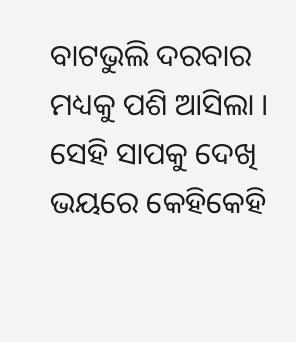ବାଟଭୁଲି ଦରବାର ମଧ୍ୟକୁ ପଶି ଆସିଲା । ସେହି ସାପକୁ ଦେଖି ଭୟରେ କେହିକେହି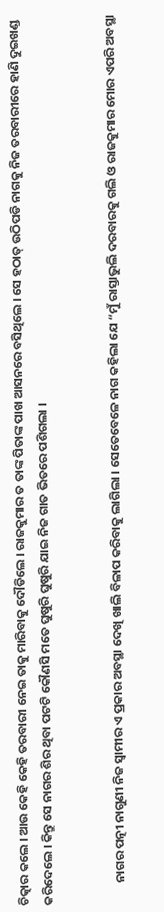ଚିତ୍କାର କଲେ । ଆଉ କେହି କେହି ତରବାରୀ ନେଇ ତାକୁ ମାରିବାକୁ ଦୌଡିଲେ । ରାଜକୁମାର ତ ତାଙ୍କ ପିତାଙ୍କ ପାଖ ଆସନରେ ବସିଥିଲେ । ସେ ହଠାତ୍ ଉଠିପଡି ନାଗକୁ ନିଜ ତରବାରୀରେ ହାଣି ଦୁଇଖଣ୍ଡ କରିଦେଲେ । କିନ୍ତୁ ସେ ନାଗର ଶିର ଥିବା ପଟଟି କୌଣସି ମତେ ଘୁଷୁରି ଘୁଷୁରି ଯାଇ ନିଜ ଗାତ ଭିତରେ ପଶିଗଲା ।


        ନାଗର ପତ୍ନୀ ନାଗୁଣୀ ନିଜ ସ୍ୱାମୀର ଏ ପ୍ରକାର ଅବସ୍ଥା ଦେଖି ଖାଲି ବିଳାପ କରିବାକୁ ଲାଗିଲା । ସେତେବେଳେ ନାଗ କହିଲା ଯେ “ମୁଁ ରାସ୍ତାଭୁଲି ଦରବାରକୁ ଗଲି ଓ ରାଜକୁମାର ମୋର ଏପରି ଅବସ୍ଥା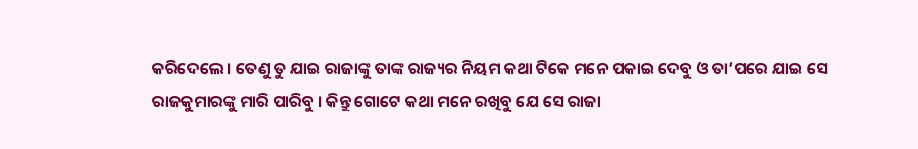କରିଦେଲେ । ତେଣୁ ତୁ ଯାଇ ରାଜାଙ୍କୁ ତାଙ୍କ ରାଜ୍ୟର ନିୟମ କଥା ଟିକେ ମନେ ପକାଇ ଦେବୁ ଓ ତା’ପରେ ଯାଇ ସେ ରାଜକୁମାରଙ୍କୁ ମାରି ପାରିବୁ । କିନ୍ତୁ ଗୋଟେ କଥା ମନେ ରଖିବୁ ଯେ ସେ ରାଜା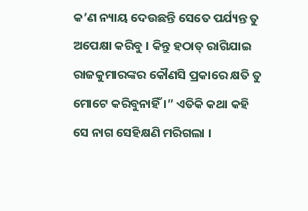କ’ଣ ନ୍ୟାୟ ଦେଉଛନ୍ତି ସେତେ ପର୍ଯ୍ୟନ୍ତ ତୁ ଅପେକ୍ଷା କରିବୁ । କିନ୍ତୁ ହଠାତ୍ ରାଗିଯାଇ ରାଜକୁମାରଙ୍କର କୌଣସି ପ୍ରକାରେ କ୍ଷତି ତୁ ମୋଟେ କରିବୁନାହିଁ ।” ଏତିକି କଥା କହି ସେ ନାଗ ସେହିକ୍ଷଣି ମରିଗଲା ।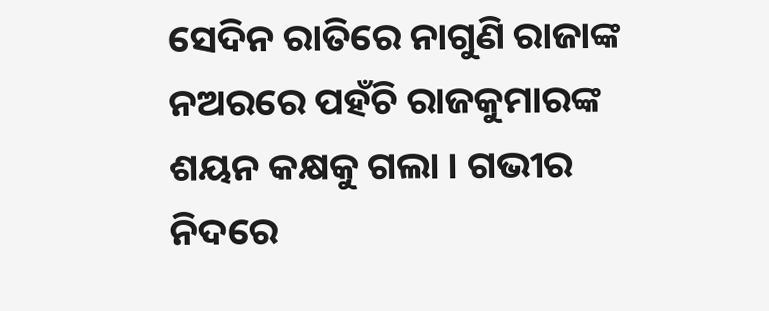ସେଦିନ ରାତିରେ ନାଗୁଣି ରାଜାଙ୍କ ନଅରରେ ପହଁଚି ରାଜକୁମାରଙ୍କ ଶୟନ କକ୍ଷକୁ ଗଲା । ଗଭୀର ନିଦରେ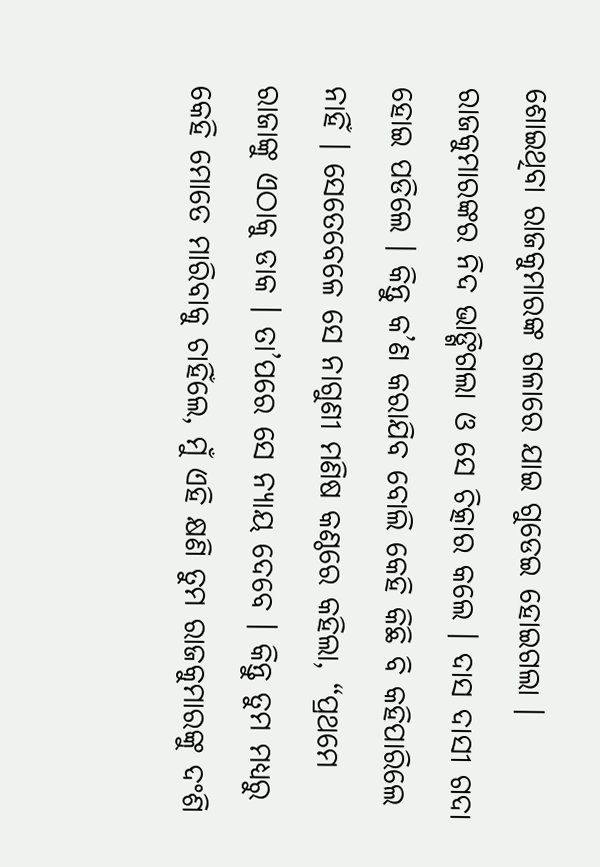ଶୋଇଥିବା ରାଜକୁମାରଙ୍କ ଗଳାରେ ଯାଇ ଗୁଡେଇ ହୋଇଗଲା । ରାଜକୁମାରଙ୍କର ନିଦ ଭାଙ୍ଗିଗଲା ଓ ସେ ଚିତ୍କାର କଲେ । ଦାସ ଦାସୀ ଗଦା ହୋଇ ପଡିଲେ । କିନ୍ତୁ କ’ଣ କରାଯିବ ବୋଲି କେହି କିଛି ବି କହିପାରିଲେ ନାହିଁ । ସେତେବେଳେ ସେ ନାଗୁଣୀ ମଣିଷ କଣ୍ଠରେ କହିଲା, “ପ୍ରଥମେ ରାଜାଙ୍କୁ ଏଠାକୁ ଡାକ । ତା’ପରେ ସେ ନ୍ୟାୟ ଦେବେ । କିନ୍ତୁ ତୁମ ମଧ୍ୟରୁ କେହି ମୋତେ ମାରିବାକୁ ଚାହିଁଲେ, ମୁଁ ଏହି କ୍ଷଣି ତୁମ ରାଜକୁମାରଙ୍କୁ ଦଂଶି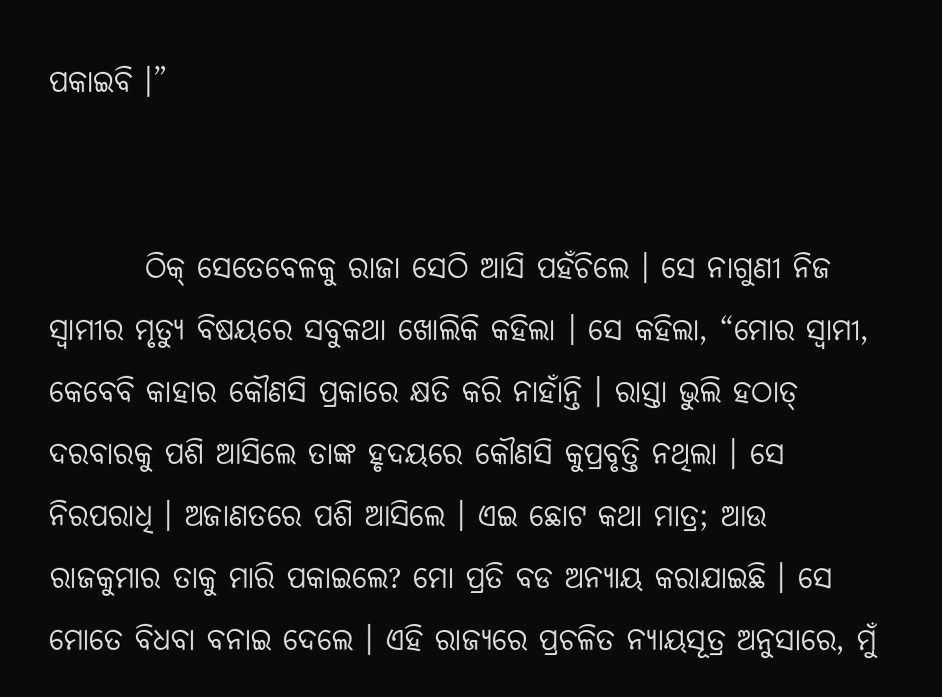ପକାଇବି ।”


        ଠିକ୍ ସେତେବେଳକୁ ରାଜା ସେଠି ଆସି ପହଁଚିଲେ । ସେ ନାଗୁଣୀ ନିଜ ସ୍ୱାମୀର ମୃତ୍ୟୁ ବିଷୟରେ ସବୁକଥା ଖୋଲିକି କହିଲା । ସେ କହିଲା, “ମୋର ସ୍ୱାମୀ, କେବେବି କାହାର କୌଣସି ପ୍ରକାରେ କ୍ଷତି କରି ନାହାଁନ୍ତି । ରାସ୍ତା ଭୁଲି ହଠାତ୍ ଦରବାରକୁ ପଶି ଆସିଲେ ତାଙ୍କ ହୃଦୟରେ କୌଣସି କୁପ୍ରବୃତ୍ତି ନଥିଲା । ସେ ନିରପରାଧି । ଅଜାଣତରେ ପଶି ଆସିଲେ । ଏଇ ଛୋଟ କଥା ମାତ୍ର; ଆଉ ରାଜକୁମାର ତାକୁ ମାରି ପକାଇଲେ? ମୋ ପ୍ରତି ବଡ ଅନ୍ୟାୟ କରାଯାଇଛି । ସେ ମୋତେ ବିଧବା ବନାଇ ଦେଲେ । ଏହି ରାଜ୍ୟରେ ପ୍ରଚଳିତ ନ୍ୟାୟସୂତ୍ର ଅନୁସାରେ, ମୁଁ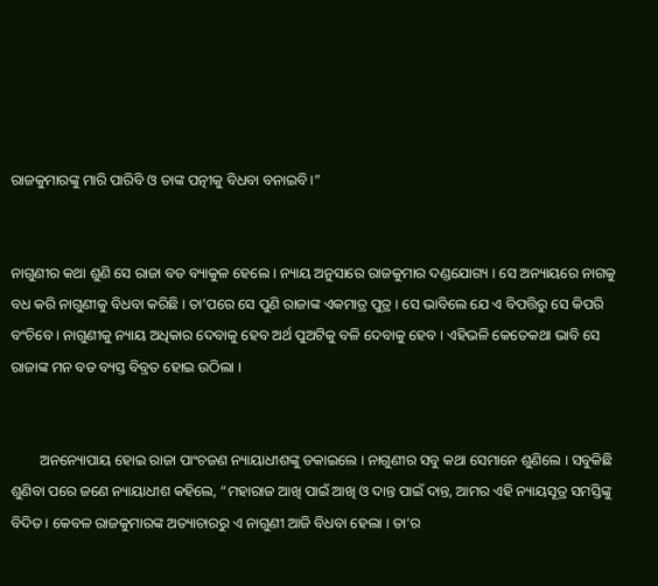ରାଜକୁମାରଙ୍କୁ ମାରି ପାରିବି ଓ ତାଙ୍କ ପତ୍ନୀକୁ ବିଧବା ବନାଇବି ।”


ନାଗୁଣୀର କଥା ଶୁଣି ସେ ରାଜା ବଡ ବ୍ୟାକୁଳ ହେଲେ । ନ୍ୟାୟ ଅନୁସାରେ ରାଜକୁମାର ଦଣ୍ଡଯୋଗ୍ୟ । ସେ ଅନ୍ୟାୟରେ ନାଗକୁ ବଧ କରି ନାଗୁଣୀକୁ ବିଧବା କରିଛି । ତା’ପରେ ସେ ପୁଣି ରାଜାଙ୍କ ଏକମାତ୍ର ପୁତ୍ର । ସେ ଭାବିଲେ ଯେ ଏ ବିପତ୍ତିରୁ ସେ କିପରି ବଂଚିବେ । ନାଗୁଣୀକୁ ନ୍ୟାୟ ଅଧିକାର ଦେବାକୁ ହେବ ଅର୍ଥ ପୁଅଟିକୁ ବଳି ଦେବାକୁ ହେବ । ଏହିଭଳି କେତେକଥା ଭାବି ସେ ରାଜାଙ୍କ ମନ ବଡ ବ୍ୟସ୍ତ ବିବ୍ରତ ହୋଇ ଉଠିଲା ।


        ଅନନ୍ୟୋପାୟ ହୋଇ ରାଜା ପାଂଚଜଣ ନ୍ୟାୟାଧୀଶଙ୍କୁ ଡକାଇଲେ । ନାଗୁଣୀର ସବୁ କଥା ସେମାନେ ଶୁଣିଲେ । ସବୁକିଛି ଶୁଣିବା ପରେ ଜଣେ ନ୍ୟାୟାଧୀଶ କହିଲେ, “ମହାରାଜ ଆଖି ପାଇଁ ଆଖି ଓ ଦାନ୍ତ ପାଇଁ ଦାନ୍ତ, ଆମର ଏହି ନ୍ୟାୟସୂତ୍ର ସମସ୍ତିଙ୍କୁ ବିଦିତ । କେବଳ ରାଜକୁମାରଙ୍କ ଅତ୍ୟାଚାରରୁ ଏ ନାଗୁଣୀ ଆଜି ବିଧବା ହେଲା । ତା’ର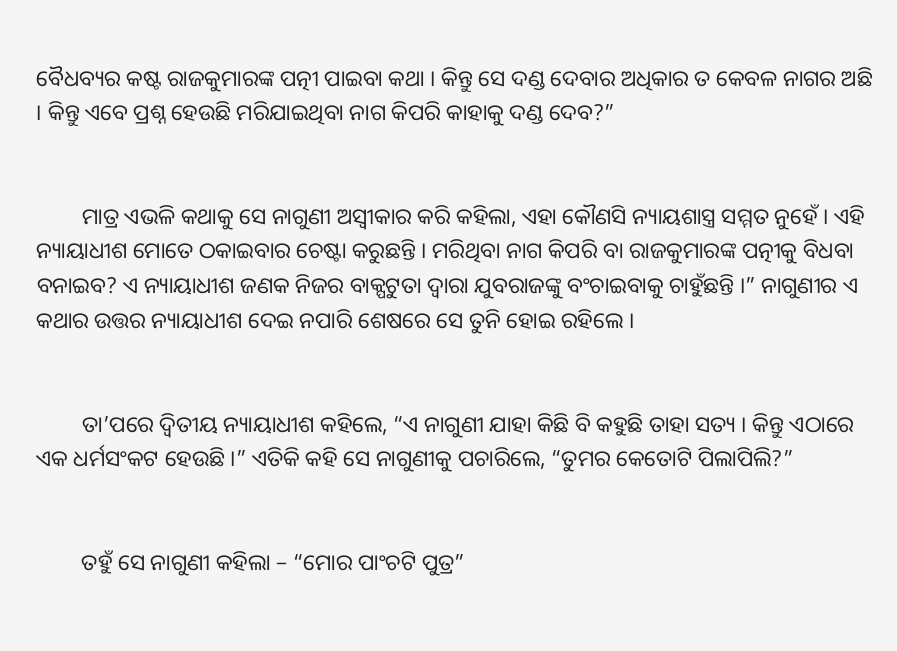ବୈଧବ୍ୟର କଷ୍ଟ ରାଜକୁମାରଙ୍କ ପତ୍ନୀ ପାଇବା କଥା । କିନ୍ତୁ ସେ ଦଣ୍ଡ ଦେବାର ଅଧିକାର ତ କେବଳ ନାଗର ଅଛି । କିନ୍ତୁ ଏବେ ପ୍ରଶ୍ନ ହେଉଛି ମରିଯାଇଥିବା ନାଗ କିପରି କାହାକୁ ଦଣ୍ଡ ଦେବ?”


        ମାତ୍ର ଏଭଳି କଥାକୁ ସେ ନାଗୁଣୀ ଅସ୍ୱୀକାର କରି କହିଲା, ଏହା କୌଣସି ନ୍ୟାୟଶାସ୍ତ୍ର ସମ୍ମତ ନୁହେଁ । ଏହି ନ୍ୟାୟାଧୀଶ ମୋତେ ଠକାଇବାର ଚେଷ୍ଟା କରୁଛନ୍ତି । ମରିଥିବା ନାଗ କିପରି ବା ରାଜକୁମାରଙ୍କ ପତ୍ନୀକୁ ବିଧବା ବନାଇବ? ଏ ନ୍ୟାୟାଧୀଶ ଜଣକ ନିଜର ବାକ୍ପଟୁତା ଦ୍ୱାରା ଯୁବରାଜଙ୍କୁ ବଂଚାଇବାକୁ ଚାହୁଁଛନ୍ତି ।” ନାଗୁଣୀର ଏ କଥାର ଉତ୍ତର ନ୍ୟାୟାଧୀଶ ଦେଇ ନପାରି ଶେଷରେ ସେ ତୁନି ହୋଇ ରହିଲେ ।


        ତା’ପରେ ଦ୍ୱିତୀୟ ନ୍ୟାୟାଧୀଶ କହିଲେ, “ଏ ନାଗୁଣୀ ଯାହା କିଛି ବି କହୁଛି ତାହା ସତ୍ୟ । କିନ୍ତୁ ଏଠାରେ ଏକ ଧର୍ମସଂକଟ ହେଉଛି ।” ଏତିକି କହି ସେ ନାଗୁଣୀକୁ ପଚାରିଲେ, “ତୁମର କେତୋଟି ପିଲାପିଲି?”


        ତହୁଁ ସେ ନାଗୁଣୀ କହିଲା – “ମୋର ପାଂଚଟି ପୁତ୍ର”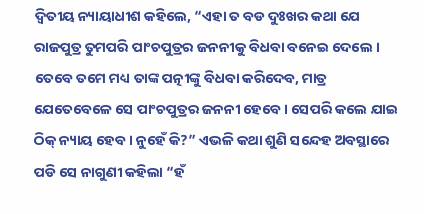ଦ୍ୱିତୀୟ ନ୍ୟାୟାଧୀଶ କହିଲେ, “ଏହା ତ ବଡ ଦୁଃଖର କଥା ଯେ ରାଜପୁତ୍ର ତୁମପରି ପାଂଚପୁତ୍ରର ଜନନୀକୁ ବିଧବା ବନେଇ ଦେଲେ । ତେବେ ତମେ ମଧ୍ୟ ତାଙ୍କ ପତ୍ନୀଙ୍କୁ ବିଧବା କରିଦେବ, ମାତ୍ର ଯେତେବେଳେ ସେ ପାଂଚପୁତ୍ରର ଜନନୀ ହେବେ । ସେପରି କଲେ ଯାଇ ଠିକ୍ ନ୍ୟାୟ ହେବ । ନୁହେଁ କି?” ଏଭଳି କଥା ଶୁଣି ସନ୍ଦେହ ଅବସ୍ଥାରେ ପଡି ସେ ନାଗୁଣୀ କହିଲା “ହଁ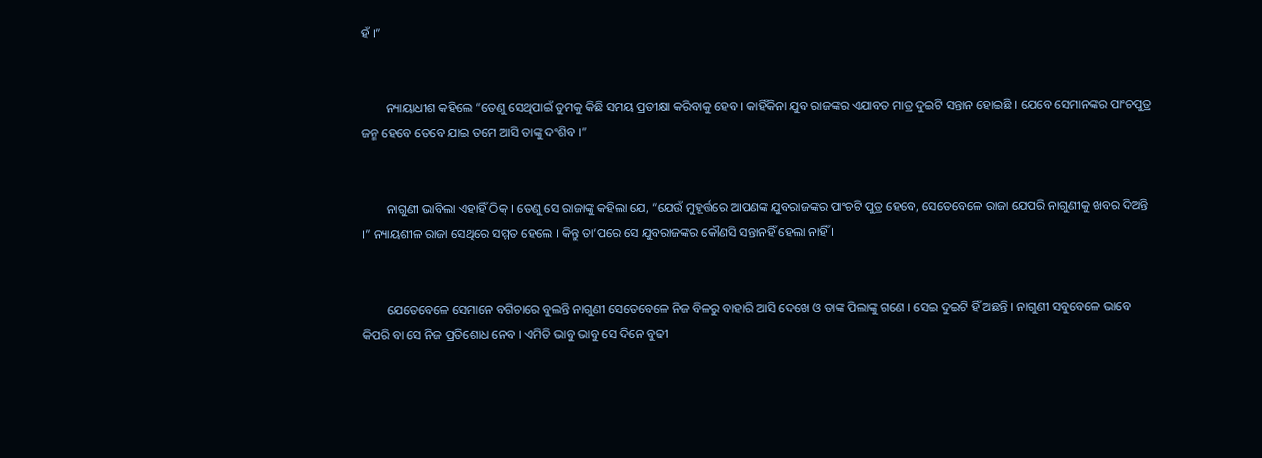ହଁ ।”


        ନ୍ୟାୟାଧୀଶ କହିଲେ “ତେଣୁ ସେଥିପାଇଁ ତୁମକୁ କିଛି ସମୟ ପ୍ରତୀକ୍ଷା କରିବାକୁ ହେବ । କାହିଁକିନା ଯୁବ ରାଜଙ୍କର ଏଯାବତ ମାତ୍ର ଦୁଇଟି ସନ୍ତାନ ହୋଇଛି । ଯେବେ ସେମାନଙ୍କର ପାଂଚପୁତ୍ର ଜନ୍ମ ହେବେ ତେବେ ଯାଇ ତମେ ଆସି ତାଙ୍କୁ ଦଂଶିବ ।”


        ନାଗୁଣୀ ଭାବିଲା ଏହାହିଁ ଠିକ୍ । ତେଣୁ ସେ ରାଜାଙ୍କୁ କହିଲା ଯେ, “ଯେଉଁ ମୁହୂର୍ତ୍ତରେ ଆପଣଙ୍କ ଯୁବରାଜଙ୍କର ପାଂଚଟି ପୁତ୍ର ହେବେ, ସେତେବେଳେ ରାଜା ଯେପରି ନାଗୁଣୀକୁ ଖବର ଦିଅନ୍ତି ।” ନ୍ୟାୟଶୀଳ ରାଜା ସେଥିରେ ସମ୍ମତ ହେଲେ । କିନ୍ତୁ ତା’ପରେ ସେ ଯୁବରାଜଙ୍କର କୌଣସି ସନ୍ତାନହିଁ ହେଲା ନାହିଁ ।


        ଯେତେବେଳେ ସେମାନେ ବଗିଚାରେ ବୁଲନ୍ତି ନାଗୁଣୀ ସେତେବେଳେ ନିଜ ବିଳରୁ ବାହାରି ଆସି ଦେଖେ ଓ ତାଙ୍କ ପିଲାଙ୍କୁ ଗଣେ । ସେଇ ଦୁଇଟି ହିଁ ଅଛନ୍ତି । ନାଗୁଣୀ ସବୁବେଳେ ଭାବେ କିପରି ବା ସେ ନିଜ ପ୍ରତିଶୋଧ ନେବ । ଏମିତି ଭାବୁ ଭାବୁ ସେ ଦିନେ ବୁଢୀ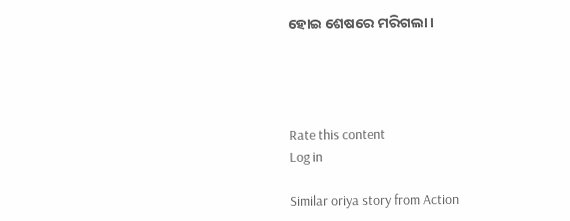ହୋଇ ଶେଷରେ ମରିଗଲା ।




Rate this content
Log in

Similar oriya story from Action